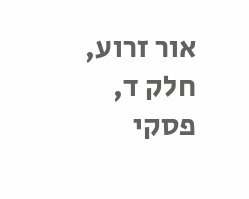אור זרוע, חלק ד, פסקי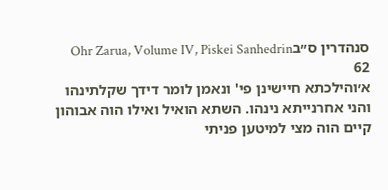סנהדרין ס״בOhr Zarua, Volume IV, Piskei Sanhedrin 62
א׳והילכתא חיישינן פי' ונאמן לומר דידך שקלתינהו והני אחרנייתא נינהו. השתא הואיל ואילו הוה אבוהון קיים הוה מצי למיטען פניתי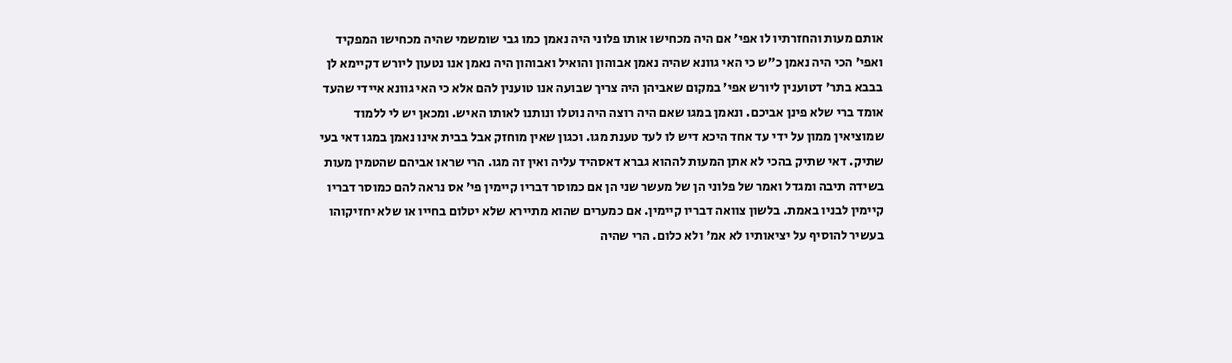אותם מעות והחזרתיו לו אפי' אם היה מכחישו אותו פלוני היה נאמן כמו גבי שומשמי שהיה מכחישו המפקיד ואפי' הכי היה נאמן כ"ש כי האי גוונא שהיה נאמן אבוהון והואיל ואבוהון היה נאמן אנו נטעון ליורש דקיימא לן בבבא בתר' דטוענין ליורש אפי' במקום שאביהן היה צריך שבועה אנו טוענין להם אלא כי האי גוונא איידי שהעד אומד ברי שלא פינן אביכם. ונאמן במגו שאם היה רוצה היה נוטלו ונותנו לאותו האיש. ומכאן יש לי ללמוד שמוציאין ממון על ידי עד אחד היכא דיש לו לעד טענת מגו. וכגון שאין מוחזק אבל בבית אינו נאמן במגו דאי בעי שתיק. דאי שתיק בהכי לא אתן המעות לההוא גברא דאסהיד עליה ואין זה מגו. הרי שראו אביהם שהטמין מעות בשידה תיבה ומגדל ואמר של פלוני הן של מעשר שני הן אם כמוסר דבריו קיימין פי' אס נראה להם כמוסר דבריו קיימין לבניו באמת. בלשון צוואה דבריו קיימין. אם כמערים שהוא מתיירא שלא יטלום בחייו או שלא יחזיקוהו בעשיר להוסיף על יציאותיו לא אמ' ולא כלום. הרי שהיה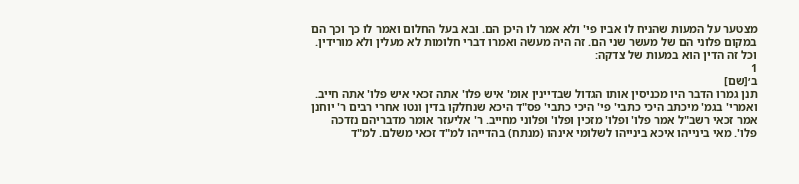מצטער על המעות שהניח לו אביו פי' ולא אמר לו היכן הם. ובא בעל החלום ואמר לו כך וכך הם במקום פלוני הם של מעשר שני הם. זה היה מעשה ואמרו דברי חלומות לא מעלין ולא מורידין. וכל זה הדין הוא במעות של צדקה:
1
ב׳[שם]
תנן גמרו הדבר היו מכניסין אותו הגדול שבדיינין אומ' איש פלו' אתה זכאי איש פלו' אתה חייב. ואמרי' בגמ' מיכתב היכי כתבי' פי' היכי כתבי' פס"ד היכא שנחלקו בדין ונטו אחרי רבים ר' יוחנן אמר זכאי רשב"ל אמר פלו' ופלו' מזכין ופלו' ופלוני מחייב. ר' אליעזר אומר מדבריהם נזדכה פלו'. מאי בינייהו איכא בינייהו לשלומי אינהו (מנתח) בהדייהו למ"ד זכאי משלם. למ"ד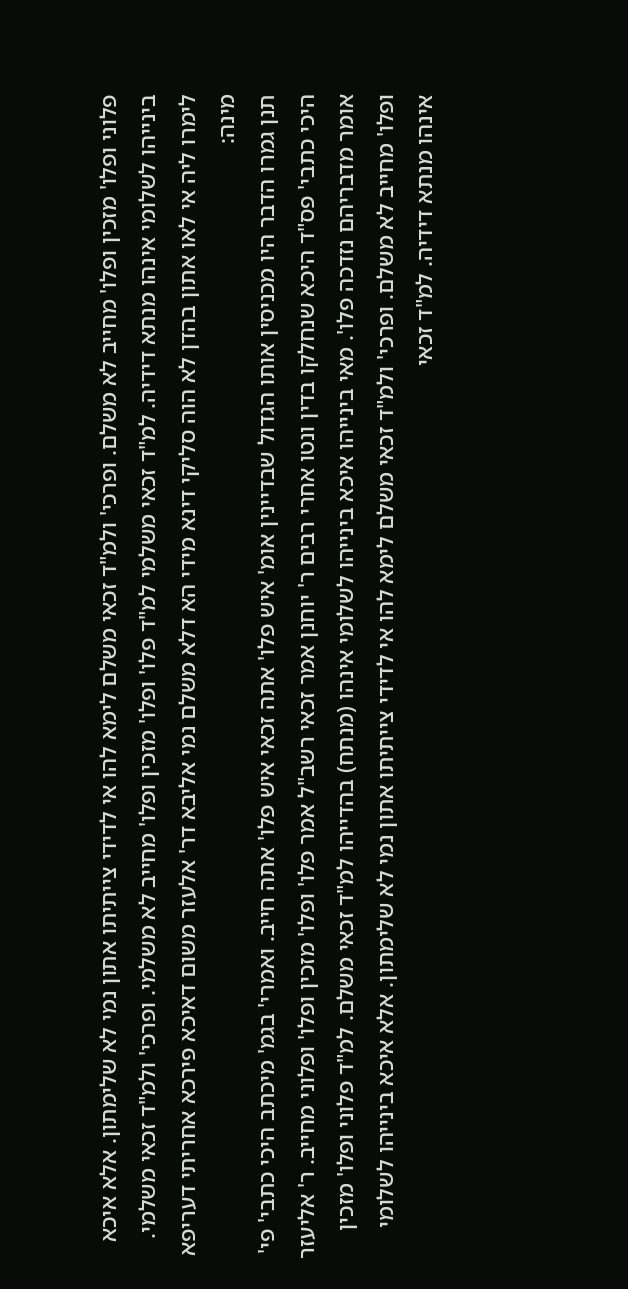פלוני ופלו' מזכין ופלו' מחייב לא משלם. ופרכי' ולמ"ד זכאי משלם לימא להו אי לדידי צייתיתו אתון נמי לא שלימתון. אלא איכא בינייהו לשלומי אינהו מנתא דידיה. למ"ד זכאי משלמי למ"ד פלו' ופלו' מזכין ופלו' מחייב לא משלמי. ופרכי' ולמ"ד זכאי משלמי. לימרו ליה אי לאו אתון בהדן לא הוה סליקי דינא מידי הא דלא משלם נמי אליבא דר' אלעזר משום דאיכא פירכא אחריתי דעריפא מינה:
תנן גמרו הדבר היו מכניסין אותו הגדול שבדיינין אומ' איש פלו' אתה זכאי איש פלו' אתה חייב. ואמרי' בגמ' מיכתב היכי כתבי' פי' היכי כתבי' פס"ד היכא שנחלקו בדין ונטו אחרי רבים ר' יוחנן אמר זכאי רשב"ל אמר פלו' ופלו' מזכין ופלו' ופלוני מחייב. ר' אליעזר אומר מדבריהם נזדכה פלו'. מאי בינייהו איכא בינייהו לשלומי אינהו (מנתח) בהדייהו למ"ד זכאי משלם. למ"ד פלוני ופלו' מזכין ופלו' מחייב לא משלם. ופרכי' ולמ"ד זכאי משלם לימא להו אי לדידי צייתיתו אתון נמי לא שלימתון. אלא איכא בינייהו לשלומי אינהו מנתא דידיה. למ"ד זכאי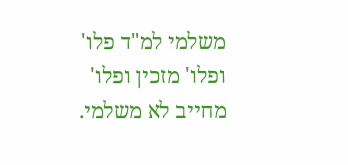משלמי למ"ד פלו' ופלו' מזכין ופלו' מחייב לא משלמי.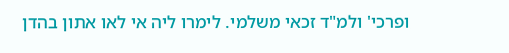ופרכי' ולמ"ד זכאי משלמי. לימרו ליה אי לאו אתון בהדן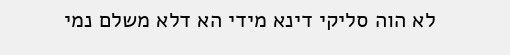לא הוה סליקי דינא מידי הא דלא משלם נמי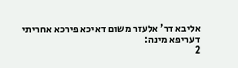אליבא דר' אלעזר משום דאיכא פירכא אחריתי דעריפא מינה:
2